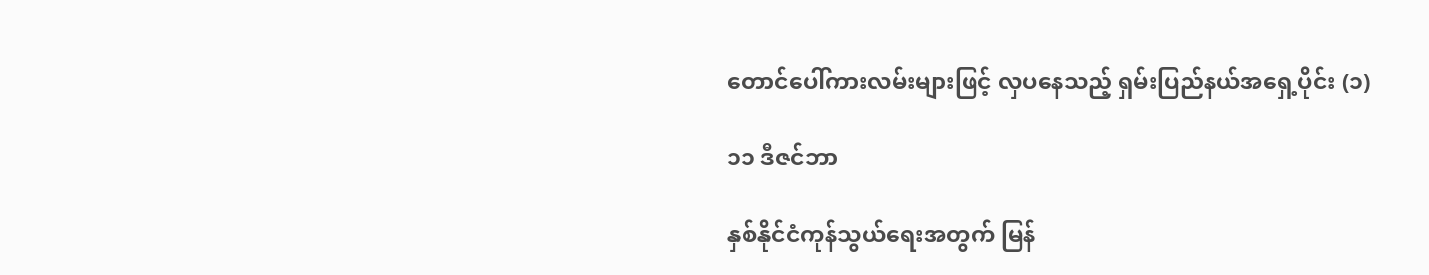တောင်ပေါ်ကားလမ်းများဖြင့် လှပနေသည့် ရှမ်းပြည်နယ်အရှေ့ပိုင်း (၁)

၁၁ ဒီဇင်ဘာ

နှစ်နိုင်ငံကုန်သွယ်ရေးအတွက် မြန်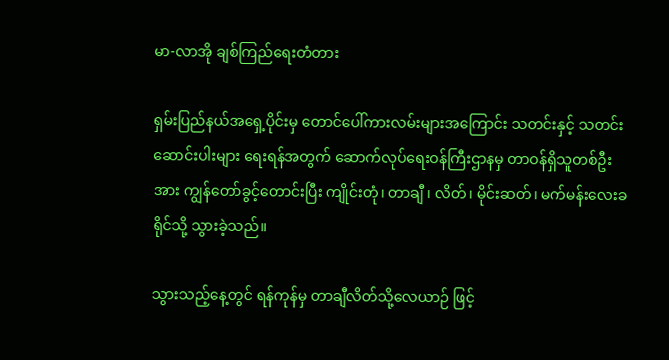မာ-လာအို ချစ်ကြည်ရေးတံတား

ရှမ်းပြည်နယ်အရှေ့ပိုင်းမှ တောင်ပေါ်ကားလမ်းများအကြောင်း သတင်းနှင့် သတင်းဆောင်းပါးများ ရေးရန်အတွက် ဆောက်လုပ်ရေးဝန်ကြီးဌာနမှ တာဝန်ရှိသူတစ်ဦးအား ကျွန်တော်ခွင့်တောင်းပြီး ကျိုင်းတုံ၊ တာချီ ၊ လိတ်၊ မိုင်းဆတ်၊ မက်မန်းလေးခရိုင်သို့ သွားခဲ့သည်။

သွားသည့်နေ့တွင် ရန်ကုန်မှ တာချီလိတ်သို့လေယာဉ် ဖြင့်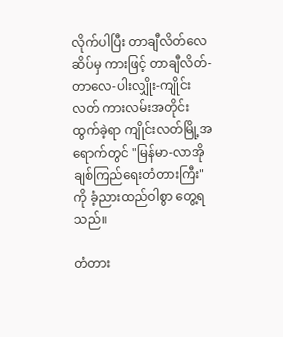လိုက်ပါပြီး တာချီလိတ်လေဆိပ်မှ ကားဖြင့် တာချီလိတ်-တာလေ-ပါးလျှိုး-ကျိုင်းလတ် ကားလမ်းအတိုင်းထွက်ခဲ့ရာ ကျိုင်းလတ်မြို့အရောက်တွင် "မြန်မာ-လာအို ချစ်ကြည်ရေးတံတားကြီး"ကို ခံ့ညားထည်ဝါစွာ တွေ့ရသည်။

တံတား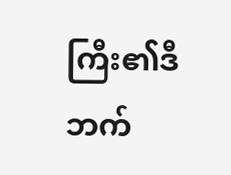ကြီး၏ဒီဘက်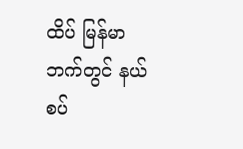ထိပ် မြန်မာဘက်တွင် နယ်စပ်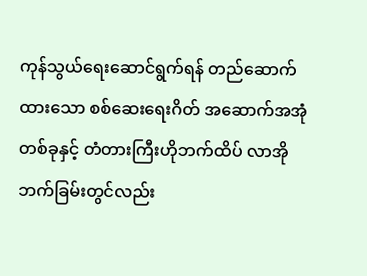ကုန်သွယ်ရေးဆောင်ရွက်ရန် တည်ဆောက်ထားသော စစ်ဆေးရေးဂိတ် အဆောက်အအုံတစ်ခုနှင့် တံတားကြီးဟိုဘက်ထိပ် လာအိုဘက်ခြမ်းတွင်လည်း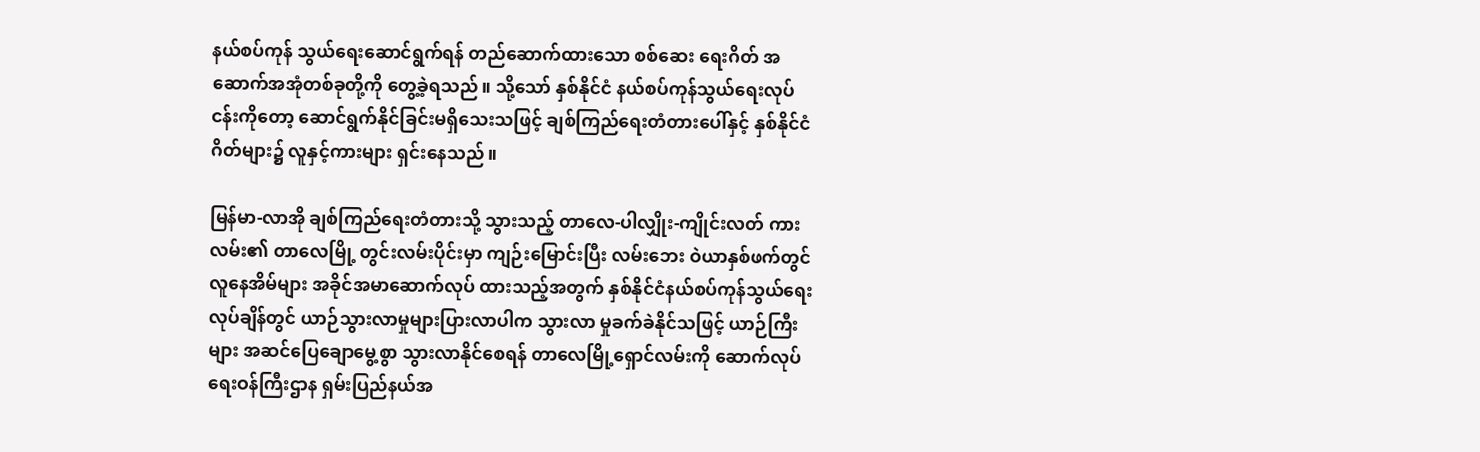နယ်စပ်ကုန် သွယ်ရေးဆောင်ရွက်ရန် တည်ဆောက်ထားသော စစ်ဆေး ရေးဂိတ် အဆောက်အအုံတစ်ခုတို့ကို တွေ့ခဲ့ရသည်။ သို့သော် နှစ်နိုင်ငံ နယ်စပ်ကုန်သွယ်ရေးလုပ်ငန်းကိုတော့ ဆောင်ရွက်နိုင်ခြင်းမရှိသေးသဖြင့် ချစ်ကြည်ရေးတံတားပေါ်နှင့် နှစ်နိုင်ငံဂိတ်များ၌ လူနှင့်ကားများ ရှင်းနေသည်။

မြန်မာ-လာအို ချစ်ကြည်ရေးတံတားသို့ သွားသည့် တာလေ-ပါလျှိုး-ကျိုင်းလတ် ကားလမ်း၏ တာလေမြို့ တွင်းလမ်းပိုင်းမှာ ကျဉ်းမြောင်းပြီး လမ်းဘေး ဝဲယာနှစ်ဖက်တွင် လူနေအိမ်များ အခိုင်အမာဆောက်လုပ် ထားသည့်အတွက် နှစ်နိုင်ငံနယ်စပ်ကုန်သွယ်ရေး လုပ်ချိန်တွင် ယာဉ်သွားလာမှုများပြားလာပါက သွားလာ မှုခက်ခဲနိုင်သဖြင့် ယာဉ်ကြီးများ အဆင်ပြေချောမွေ့စွာ သွားလာနိုင်စေရန် တာလေမြို့ရှောင်လမ်းကို ဆောက်လုပ်ရေးဝန်ကြီးဌာန ရှမ်းပြည်နယ်အ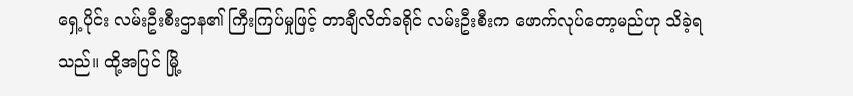ရှေ့ပိုင်း လမ်းဦးစီးဌာန၏ ကြီးကြပ်မှုဖြင့် တာချီလိတ်ခရိုင် လမ်းဦးစီးက ဖောက်လုပ်တော့မည်ဟု သိခဲ့ရသည်။ ထို့အပြင် မြို့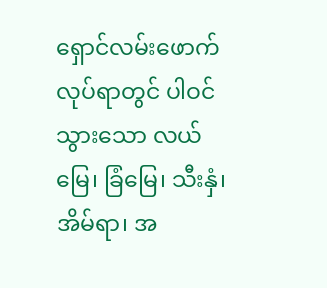ရှောင်လမ်းဖောက်လုပ်ရာတွင် ပါဝင်သွားသော လယ်မြေ၊ ခြံမြေ၊ သီးနှံ၊ အိမ်ရာ၊ အ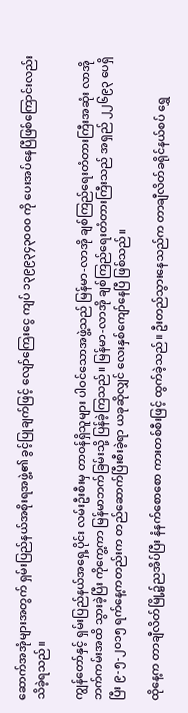ဆောက်အအုံများအတွက် ရှမ်းပြည်နယ်အစိုးရအဖွဲ့၏ ခွင့်ပြုချက်ဖြင့် လျော်ကြေးငွေ ကျပ် ၁၃၉၉၃၄၃၀၀၀ ကို ပေးအပ်နေပြီဖြစ်ကြောင်းလည်း သိခဲ့ရသည်။

ကျွန်တော်နှင့် ရှမ်းပြည်နယ်အရှေ့ပိုင်း လမ်းဦးစီးမှ တာဝန်ရှိသူများ ပါဝင်သောအဖွဲ့သည် မြန်မာ-လာအို ချစ်ကြည်ရေးတံတားကြီးအဆုံး လာအိုဘက်ကမ်းအထိ သွားခဲ့ပြီး ကိုကွေ့ကာ မြန်မာဘက်ခြမ်းသို့ ပြန်ခဲ့ကြသည်။ မြန်မာ-လာအို ချစ်ကြည်ရေးတံတားကြီးသည် အရှည် ၂၂၆၉၃ ပေရှိပြီး ၉-၅-၂၀၁၅ ရက်နေ့ကတည်းက တည်ဆောက်ပြီးစီးခဲ့ရာ ယခုဆိုလျှင် လေးနှစ်ကျော်နေပြီ ဖြစ်သည်။

ထိုနေ့က တာချီလိတ်မြို့၌ညအိပ်ပြီး နံနက်စောစော ကားတစ်စီးဖြင့် ထွက်ခဲ့သည်။ ဦးတည်သွားနေသည်က တာချီလိတ်ခရိုင်နယ်စပ် ရွှေ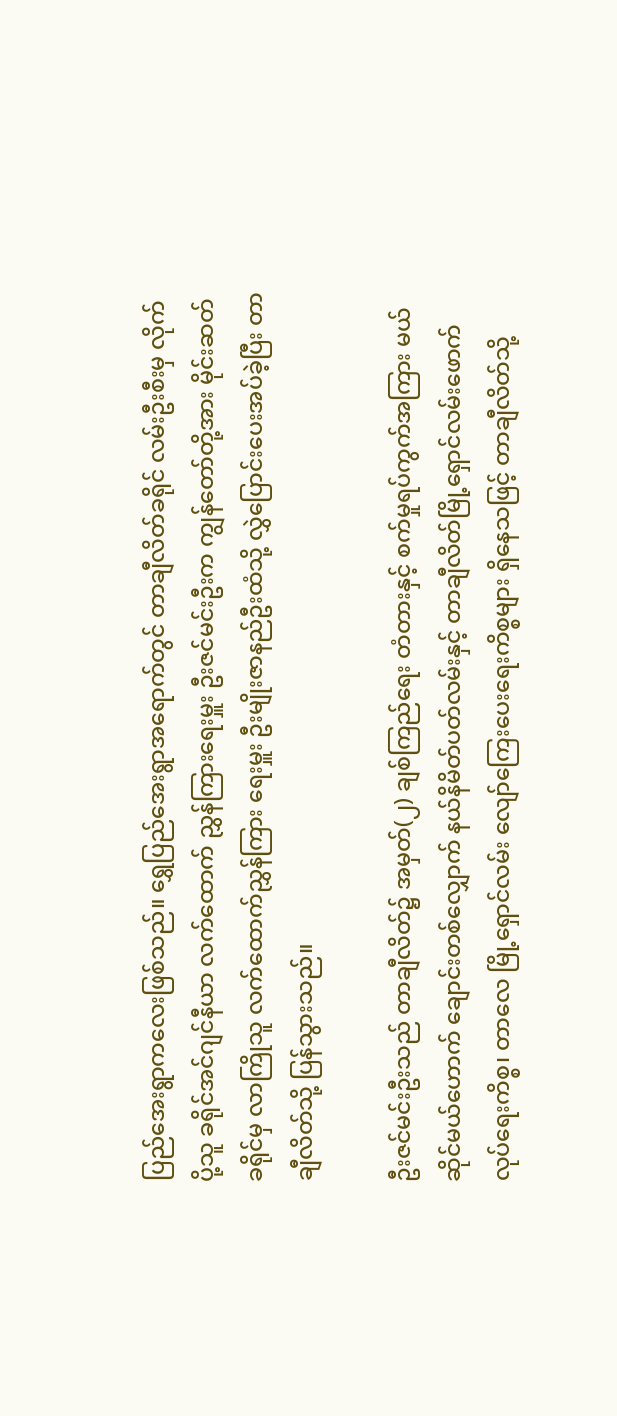ပြည်အေးရွာကလေးဖြစ်သည်။ ရွှေပြည်အေးရွာအရောက်တွင် တာချီလိတ်ခရိုင် လမ်းဦးစီးမှ လိုက်ပို့သူ ခရိုင်အင်ဂျင်နီယာ လက်ထောက် ညွှန်ကြားရေးမှူး ဦးဇင်မင်းဦးက ကျွန်တော်တို့အား မိုင်းဆတ် ခရိုင်မှ လာကြိုသူ လက်ထောက်ညွှန်ကြား ရေးမှူး ဦးမျိုးဇာနည်ဦးထံသို့ လွှဲပြောင်းပေးအပ်ခဲ့ပြီး တာချီလိတ်သို့ ပြန်သွားသည်။

ဦးဇင်မင်းဦးသည် တာချီလိတ်၌ အမှတ်(၂) ချစ်ကြည်ရေး တံတားနှင့် စက်မှုရပ်ကွက်အကြား မယ်ဆိုင်မယ်ဟောက် ချောင်းတစ်လျှောက် နယ်နိမိတ်ပတ်လမ်းနှင့် တာချီလိတ်မြို့ရှောင်လမ်းဖောက်လုပ်ရေးကိစ္စ၊ တာလေ မြို့ရှောင်လမ်း လျော်ကြေးပေးရေးကိစ္စများ ရှိနေသဖြင့် တာချီလိတ်သို့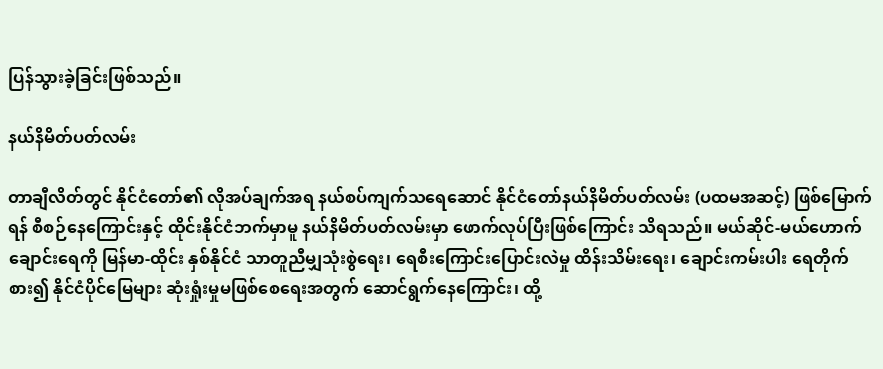ပြန်သွားခဲ့ခြင်းဖြစ်သည်။

နယ်နိမိတ်ပတ်လမ်း

တာချီလိတ်တွင် နိုင်ငံတော်၏ လိုအပ်ချက်အရ နယ်စပ်ကျက်သရေဆောင် နိုင်ငံတော်နယ်နိမိတ်ပတ်လမ်း (ပထမအဆင့်) ဖြစ်မြောက်ရန် စီစဉ်နေကြောင်းနှင့် ထိုင်းနိုင်ငံဘက်မှာမူ နယ်နိမိတ်ပတ်လမ်းမှာ ဖောက်လုပ်ပြီးဖြစ်ကြောင်း သိရသည်။ မယ်ဆိုင်-မယ်ဟောက် ချောင်းရေကို မြန်မာ-ထိုင်း နှစ်နိုင်ငံ သာတူညီမျှသုံးစွဲရေး၊ ရေစီးကြောင်းပြောင်းလဲမှု ထိန်းသိမ်းရေး၊ ချောင်းကမ်းပါး ရေတိုက်စား၍ နိုင်ငံပိုင်မြေများ ဆုံးရှုံးမှုမဖြစ်စေရေးအတွက် ဆောင်ရွက်နေကြောင်း၊ ထို့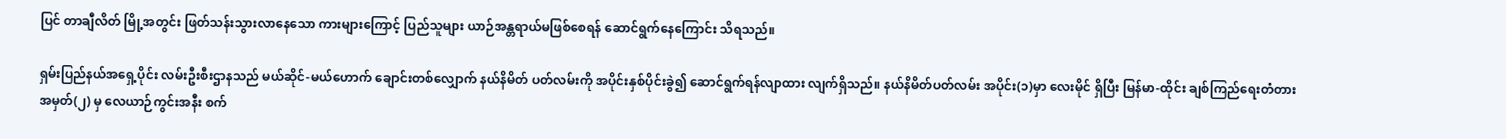ပြင် တာချီလိတ် မြို့အတွင်း ဖြတ်သန်းသွားလာနေသော ကားများကြောင့် ပြည်သူများ ယာဉ်အန္တရာယ်မဖြစ်စေရန် ဆောင်ရွက်နေကြောင်း သိရသည်။

ရှမ်းပြည်နယ်အရှေ့ပိုင်း လမ်းဦးစီးဌာနသည် မယ်ဆိုင်-မယ်ဟောက် ချောင်းတစ်လျှောက် နယ်နိမိတ် ပတ်လမ်းကို အပိုင်းနှစ်ပိုင်းခွဲ၍ ဆောင်ရွက်ရန်လျာထား လျက်ရှိသည်။ နယ်နိမိတ်ပတ်လမ်း အပိုင်း(၁)မှာ လေးမိုင် ရှိပြီး မြန်မာ-ထိုင်း ချစ်ကြည်ရေးတံတား အမှတ်(၂) မှ လေယာဉ်ကွင်းအနီး စက်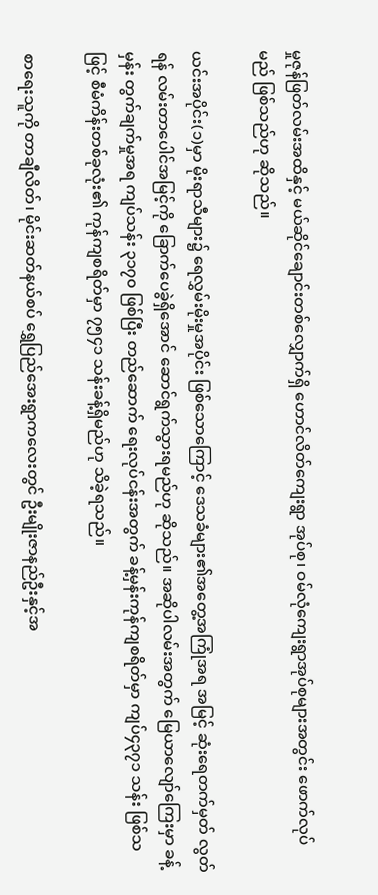မှုဇုန်ဖြတ်လမ်းအထိနှင့် မယ်ဆိုင်ချောင်းတစ်လျှောက်ရှိ ဟောင်လိတ်ကျေးရွာ အုပ်စု၊ ဝမ်လုံကျေးရွာအုပ်စုများအတွင်း ဖောက်လုပ်မည် ဖြစ်သည်ဟု ဆိုသည်။

ယင်းအပိုင်း(၁)မှာ မိုးရာသီများ၌ ရေလွှမ်းမိုးမှုအပိုင်း ဖြစ်သောကြောင့် ဒေသခံများ၏အတွေ့အကြုံအရ အမြင့် ဆုံးရေတက်မှတ် လွတ်ရန် လမ်းတာပေါင်အမြင့်ကို ခြောက်ပေခွဲရှိအောင် ဆောင်ရွက်သွားရမည်ဟု ဆိုသည်။ အဆိုပါလမ်းအတွက် မြေယာလျော်ကြေးမှာ ခန့်မှန်း တွက်ချက်မှုအရ ကျပ်သန်း ၃၁၇၀ ဖြစ်ပြီး တည်ဆောက် ရေးလုပ်ငန်းအတွက် ခန့်မှန်းကုန်ကျစရိတ်မှာ ကျပ်၄၃၇၁ သန်း ဖြစ်သဖြင့် စီမံကိန်းတစ်ခုလုံး၏ ကုန်ကျစရိတ်မှာ ၇၅၄၁ သန်းခန့်ရှိမည်ဟု သိခဲ့ရသည်။

စာရေးသူကို တာချီလိတ်၊ မိုင်းဆတ်နယ်စပ် ရွှေပြည်အေးရွာကလေးတွင် ဦးမျိုးဇာနည်ဦးနှင့်အ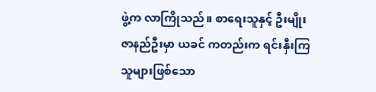ဖွဲ့က လာကြိုသည်။ စာရေးသူနှင့် ဦးမျိုးဇာနည်ဦးမှာ ယခင် ကတည်းက ရင်းနှီးကြသူများဖြစ်သော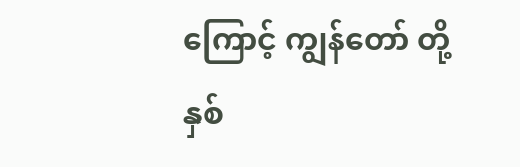ကြောင့် ကျွန်တော် တို့နှစ်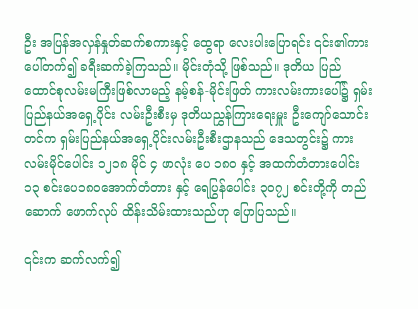ဦး အပြန်အလှန်နှုတ်ဆက်စကားနှင့် ထွေရာ လေးပါးပြောရင်း ၎င်း၏ကားပေါ်တက်၍ ခရီးဆက်ခဲ့ကြသည်။ မိုင်းတုံသို့ ဖြစ်သည်။ ဒုတိယ ပြည်ထောင်စုလမ်းမကြီးဖြစ်လာမည့် နမ့်စန်-မိုင်းဖြတ် ကားလမ်းကားပေါ်၌ ရှမ်းပြည်နယ်အရှေ့ပိုင်း လမ်းဦးစီးမှ ဒုတိယညွှန်ကြားရေးမှူး ဦးကျော်သောင်းတင်က ရှမ်းပြည်နယ်အရှေ့ပိုင်းလမ်းဦးစီးဌာနသည် ဒေသတွင်း၌ ကားလမ်းမိုင်ပေါင်း ၁၂၁၈ မိုင် ၄ ဖာလုံး ပေ ၁၈၀ နှင့် အထက်တံတားပေါင်း၁၃ စင်းပေ၁၈၀အောက်တံတား နှင့် ရေပြွန်ပေါင်း ၃၀၇၂ စင်းတို့ကို တည်ဆောက် ဖောက်လုပ် ထိန်းသိမ်းထားသည်ဟု ပြောပြသည်။

၎င်းက ဆက်လက်၍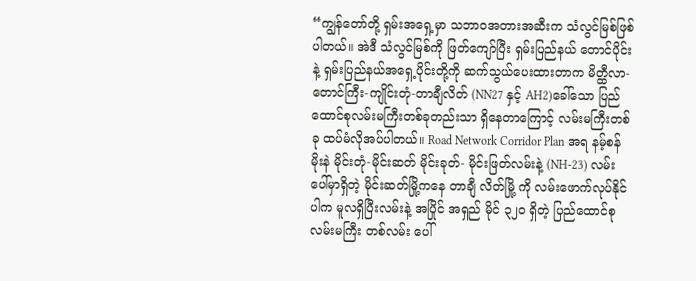“ကျွန်တော်တို့ ရှမ်းအရှေ့မှာ သဘာဝအတားအဆီးက သံလွင်မြစ်ဖြစ်ပါတယ်။ အဲဒီ သံလွင်မြစ်ကို ဖြတ်ကျော်ပြီး ရှမ်းပြည်နယ် တောင်ပိုင်း နဲ့ ရှမ်းပြည်နယ်အရှေ့ပိုင်းတို့ကို ဆက်သွယ်ပေးထားတာက မိတ္ထီလာ-တောင်ကြီး-ကျိုင်းတုံ-တာချီလိတ် (NN27 နှင့် AH2)ခေါ်သော ပြည်ထောင်စုလမ်းမကြီးတစ်ခုတည်းသာ ရှိနေတာကြောင့် လမ်းမကြီးတစ်ခု ထပ်မံလိုအပ်ပါတယ်။ Road Network Corridor Plan အရ နမ့်စန်မိုးနဲ မိုင်းတုံ-မိုင်းဆတ် မိုင်းခုတ်- မိုင်းဖြတ်လမ်းနဲ့ (NH-23) လမ်းပေါ်မှာရှိတဲ့ မိုင်းဆတ်မြို့ကနေ တာချီ လိတ်မြို့ ကို လမ်းဖောက်လုပ်နိုင်ပါက မူလရှိပြီးလမ်းနဲ့ အပြိုင် အရှည် မိုင် ၃၂ဝ ရှိတဲ့ ပြည်ထောင်စုလမ်းမကြီး တစ်လမ်း ပေါ်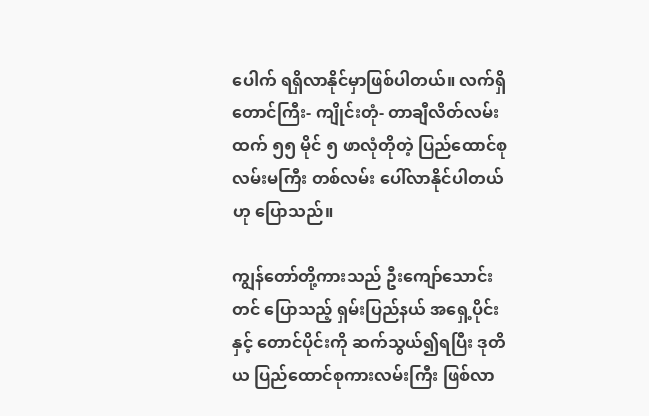ပေါက် ရရှိလာနိုင်မှာဖြစ်ပါတယ်။ လက်ရှိ တောင်ကြီး- ကျိုင်းတုံ- တာချီလိတ်လမ်းထက် ၅၅ မိုင် ၅ ဖာလုံတိုတဲ့ ပြည်ထောင်စုလမ်းမကြီး တစ်လမ်း ပေါ်လာနိုင်ပါတယ်ဟု ပြောသည်။

ကျွန်တော်တို့ကားသည် ဦးကျော်သောင်းတင် ပြောသည့် ရှမ်းပြည်နယ် အရှေ့ပိုင်းနှင့် တောင်ပိုင်းကို ဆက်သွယ်၍ရပြီး ဒုတိယ ပြည်ထောင်စုကားလမ်းကြီး ဖြစ်လာ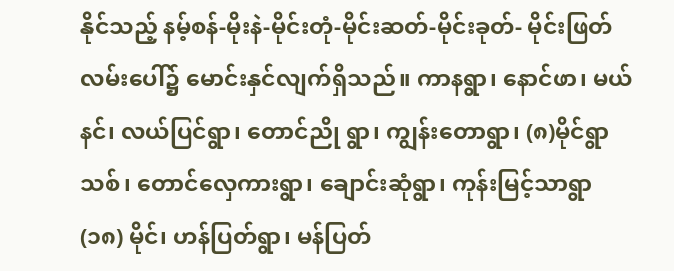နိုင်သည့် နမ့်စန်-မိုးနဲ-မိုင်းတုံ-မိုင်းဆတ်-မိုင်းခုတ်- မိုင်းဖြတ် လမ်းပေါ်၌ မောင်းနှင်လျက်ရှိသည်။ ကာနရွာ၊ နောင်ဖာ၊ မယ်နင်၊ လယ်ပြင်ရွာ၊ တောင်ညို ရွာ၊ ကျွန်းတောရွာ၊ (၈)မိုင်ရွာသစ်၊ တောင်လှေကားရွာ၊ ချောင်းဆုံရွာ၊ ကုန်းမြင့်သာရွာ (၁၈) မိုင်၊ ဟန်ပြတ်ရွာ၊ မန်ပြတ်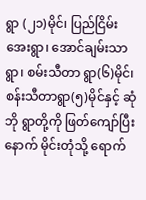ရွာ (၂၁)မိုင်၊ ပြည်ငြိမ်းအေးရွာ၊ အောင်ချမ်းသာရွာ၊ စမ်းသီတာ ရွာ(၆)မိုင်၊ စန်းသီတာရွာ(၅)မိုင်နှင့် ဆုံဘို ရွာတို့ကို ဖြတ်ကျော်ပြီးနောက် မိုင်းတုံသို့ ရောက်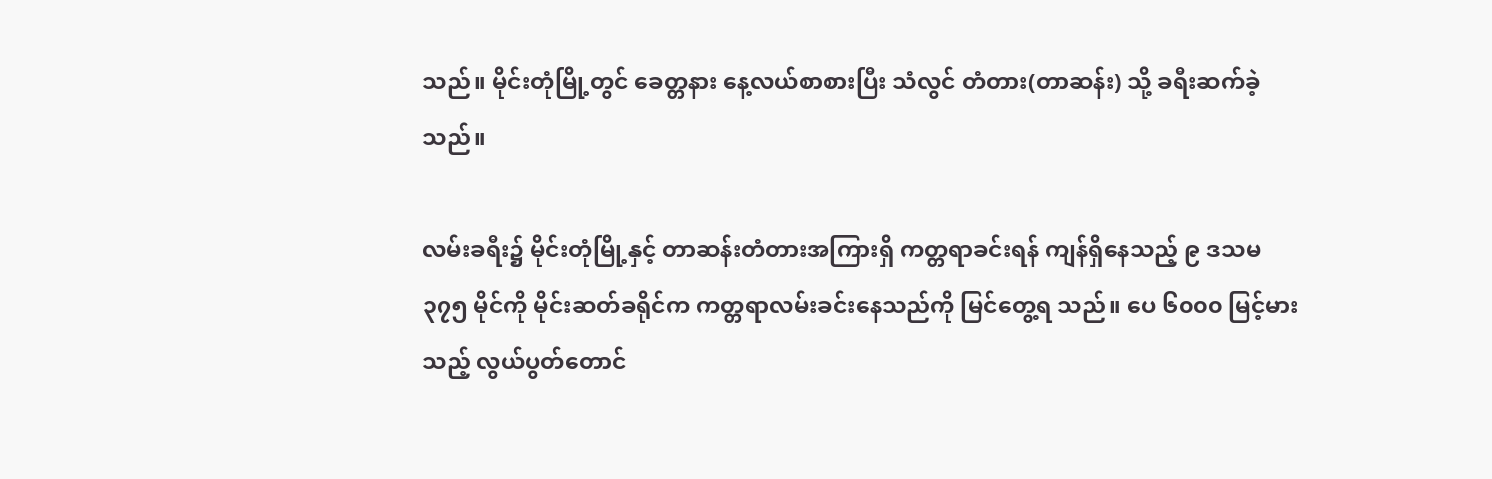သည်။ မိုင်းတုံမြို့တွင် ခေတ္တနား နေ့လယ်စာစားပြီး သံလွင် တံတား(တာဆန်း) သို့ ခရီးဆက်ခဲ့သည်။

လမ်းခရီး၌ မိုင်းတုံမြို့နှင့် တာဆန်းတံတားအကြားရှိ ကတ္တရာခင်းရန် ကျန်ရှိနေသည့် ၉ ဒသမ ၃၇၅ မိုင်ကို မိုင်းဆတ်ခရိုင်က ကတ္တရာလမ်းခင်းနေသည်ကို မြင်တွေ့ရ သည်။ ပေ ၆၀၀၀ မြင့်မားသည့် လွယ်ပွတ်တောင်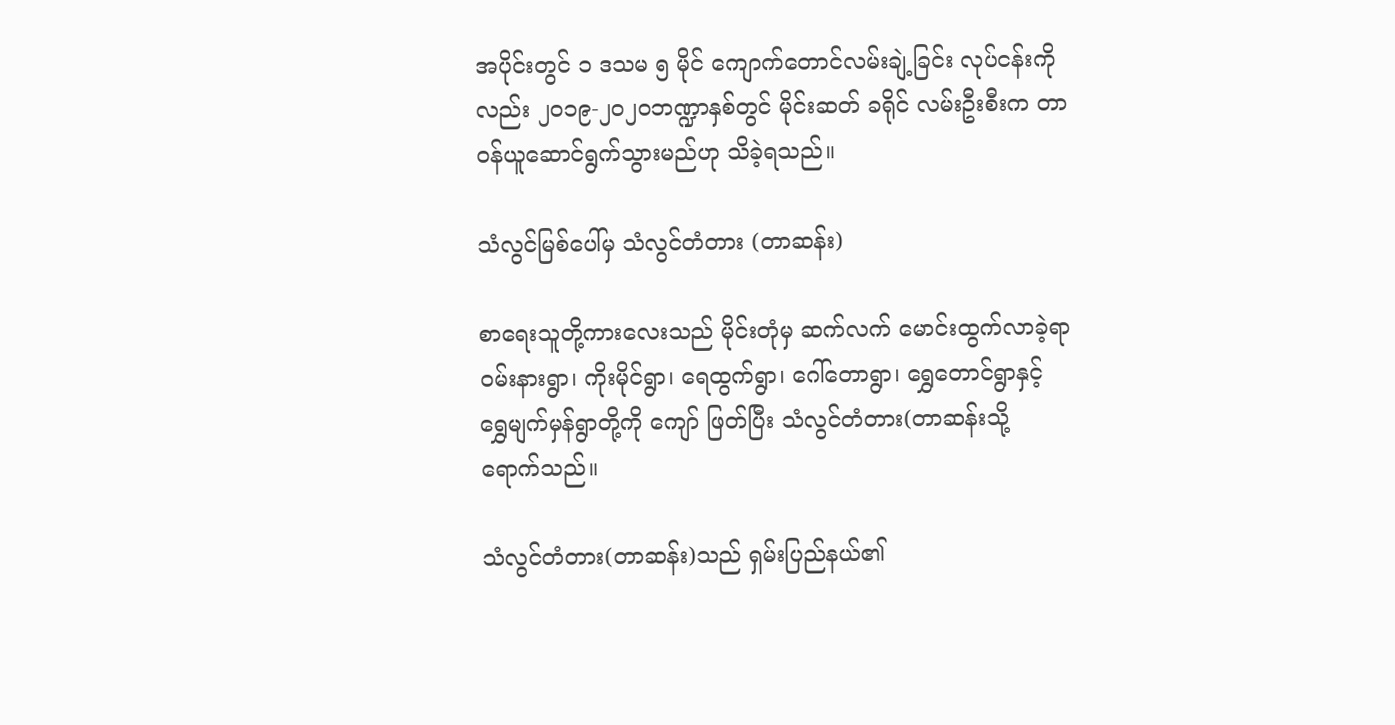အပိုင်းတွင် ၁ ဒသမ ၅ မိုင် ကျောက်တောင်လမ်းချဲ့ခြင်း လုပ်ငန်းကိုလည်း ၂၀၁၉-၂၀၂၀ဘဏ္ဍာနှစ်တွင် မိုင်းဆတ် ခရိုင် လမ်းဦးစီးက တာဝန်ယူဆောင်ရွက်သွားမည်ဟု သိခဲ့ရသည်။

သံလွင်မြစ်ပေါ်မှ သံလွင်တံတား (တာဆန်း)

စာရေးသူတို့ကားလေးသည် မိုင်းတုံမှ ဆက်လက် မောင်းထွက်လာခဲ့ရာ ဝမ်းနားရွာ၊ ကိုးမိုင်ရွာ၊ ရေထွက်ရွာ၊ ဂေါ်တောရွာ၊ ရွှေတောင်ရွာနှင့် ရွှေမျက်မှန်ရွာတို့ကို ကျော် ဖြတ်ပြီး သံလွင်တံတား(တာဆန်းသို့ ရောက်သည်။

သံလွင်တံတား(တာဆန်း)သည် ရှမ်းပြည်နယ်၏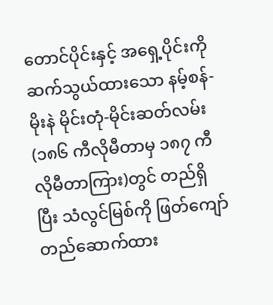တောင်ပိုင်းနှင့် အရှေ့ပိုင်းကို ဆက်သွယ်ထားသော နမ့်စန်-မိုးနဲ မိုင်းတုံ-မိုင်းဆတ်လမ်း (၁၈၆ ကီလိုမီတာမှ ၁၈၇ ကီလိုမီတာကြား)တွင် တည်ရှိပြီး သံလွင်မြစ်ကို ဖြတ်ကျော်တည်ဆောက်ထား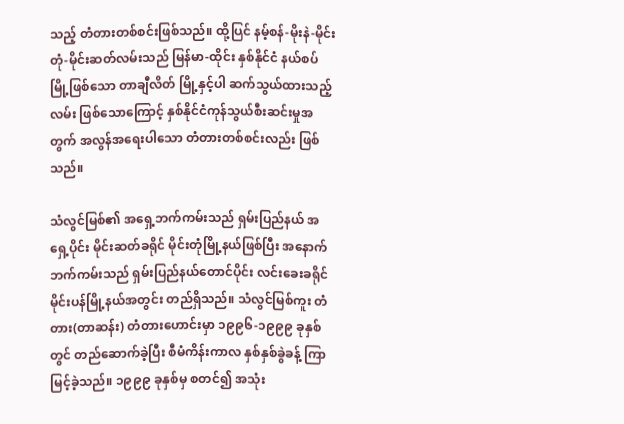သည့် တံတားတစ်စင်းဖြစ်သည်။ ထို့ပြင် နမ့်စန်-မိုးနဲ-မိုင်းတုံ-မိုင်းဆတ်လမ်းသည် မြန်မာ-ထိုင်း နှစ်နိုင်ငံ နယ်စပ်မြို့ဖြစ်သော တာချီလိတ် မြို့နှင့်ပါ ဆက်သွယ်ထားသည့်လမ်း ဖြစ်သောကြောင့် နှစ်နိုင်ငံကုန်သွယ်စီးဆင်းမှုအတွက် အလွန်အရေးပါသော တံတားတစ်စင်းလည်း ဖြစ်သည်။

သံလွင်မြစ်၏ အရှေ့ဘက်ကမ်းသည် ရှမ်းပြည်နယ် အရှေ့ပိုင်း မိုင်းဆတ်ခရိုင် မိုင်းတုံမြို့နယ်ဖြစ်ပြီး အနောက် ဘက်ကမ်းသည် ရှမ်းပြည်နယ်တောင်ပိုင်း လင်းခေးခရိုင် မိုင်းပန်မြို့နယ်အတွင်း တည်ရှိသည်။ သံလွင်မြစ်ကူး တံတား(တာဆန်း) တံတားဟောင်းမှာ ၁၉၉၆-၁၉၉၉ ခုနှစ်တွင် တည်ဆောက်ခဲ့ပြီး စီမံကိန်းကာလ နှစ်နှစ်ခွဲခန့် ကြာမြင့်ခဲ့သည်။ ၁၉၉၉ ခုနှစ်မှ စတင်၍ အသုံး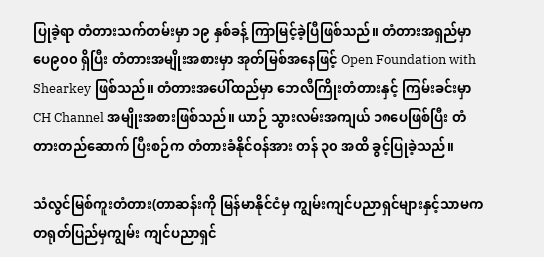ပြုခဲ့ရာ တံတားသက်တမ်းမှာ ၁၉ နှစ်ခန့် ကြာမြင့်ခဲ့ပြီဖြစ်သည်။ တံတားအရှည်မှာ ပေ၉၀၀ ရှိပြီး တံတားအမျိုးအစားမှာ အုတ်မြစ်အနေဖြင့် Open Foundation with Shearkey ဖြစ်သည်။ တံတားအပေါ်ထည်မှာ ဘေလီကြိုးတံတားနှင့် ကြမ်းခင်းမှာ CH Channel အမျိုးအစားဖြစ်သည်။ ယာဉ် သွားလမ်းအကျယ် ၁၈ပေဖြစ်ပြီး တံတားတည်ဆောက် ပြီးစဉ်က တံတားခံနိုင်ဝန်အား တန် ၃၀ အထိ ခွင့်ပြုခဲ့သည်။

သံလွင်မြစ်ကူးတံတား(တာဆန်းကို မြန်မာနိုင်ငံမှ ကျွမ်းကျင်ပညာရှင်များနှင့်သာမက တရုတ်ပြည်မှကျွမ်း ကျင်ပညာရှင်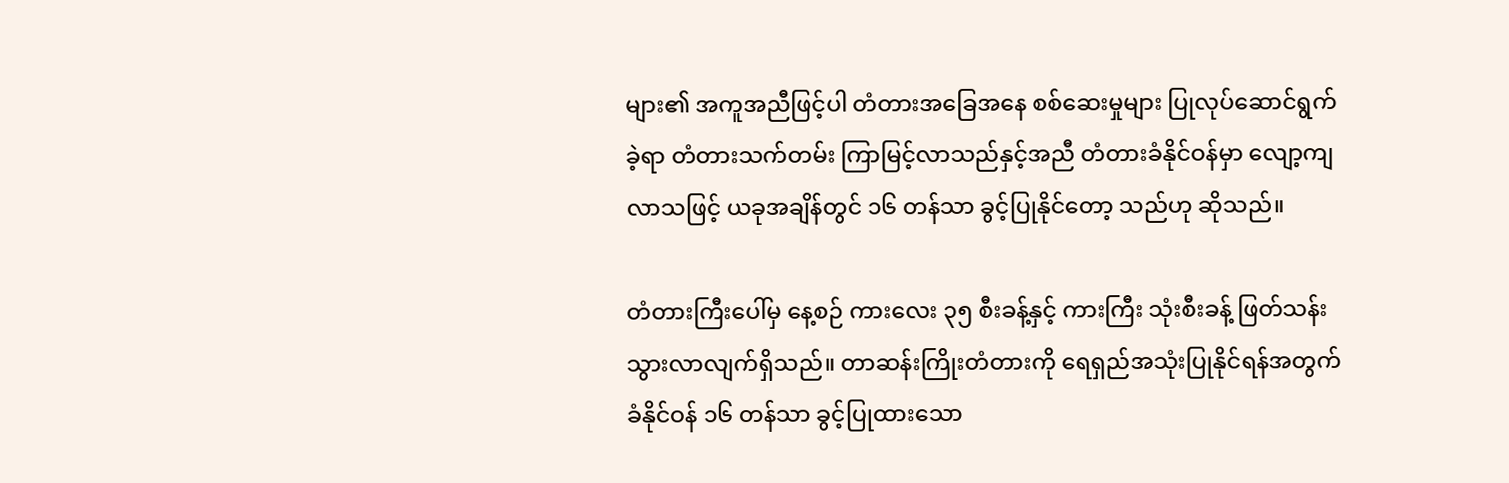များ၏ အကူအညီဖြင့်ပါ တံတားအခြေအနေ စစ်ဆေးမှုများ ပြုလုပ်ဆောင်ရွက်ခဲ့ရာ တံတားသက်တမ်း ကြာမြင့်လာသည်နှင့်အညီ တံတားခံနိုင်ဝန်မှာ လျော့ကျ လာသဖြင့် ယခုအချိန်တွင် ၁၆ တန်သာ ခွင့်ပြုနိုင်တော့ သည်ဟု ဆိုသည်။

တံတားကြီးပေါ်မှ နေ့စဉ် ကားလေး ၃၅ စီးခန့်နှင့် ကားကြီး သုံးစီးခန့် ဖြတ်သန်းသွားလာလျက်ရှိသည်။ တာဆန်းကြိုးတံတားကို ရေရှည်အသုံးပြုနိုင်ရန်အတွက် ခံနိုင်ဝန် ၁၆ တန်သာ ခွင့်ပြုထားသော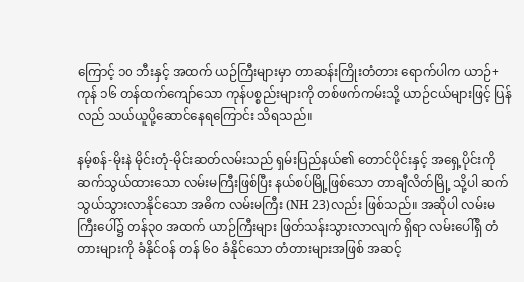ကြောင့် ၁၀ ဘီးနှင့် အထက် ယဉ်ကြီးများမှာ တာဆန်းကြိုးတံတား ရောက်ပါက ယာဉ်+ကုန် ၁၆ တန်ထက်ကျော်သော ကုန်ပစ္စည်းများကို တစ်ဖက်ကမ်းသို့ ယာဉ်ငယ်များဖြင့် ပြန်လည် သယ်ယူပို့ဆောင်နေရကြောင်း သိရသည်။

နမ့်စန်-မိုးနဲ မိုင်းတုံ-မိုင်းဆတ်လမ်းသည် ရှမ်းပြည်နယ်၏ တောင်ပိုင်းနှင့် အရှေ့ပိုင်းကို ဆက်သွယ်ထားသော လမ်းမကြီးဖြစ်ပြီး နယ်စပ်မြို့ဖြစ်သော တာချီလိတ်မြို့ သို့ပါ ဆက်သွယ်သွားလာနိုင်သော အဓိက လမ်းမကြီး (NH 23)လည်း ဖြစ်သည်။ အဆိုပါ လမ်းမကြီးပေါ်၌ တန်၃၀ အထက် ယာဉ်ကြီးများ ဖြတ်သန်းသွားလာလျက် ရှိရာ လမ်းပေါ်ရှိ တံတားများကို ခံနိုင်ဝန် တန် ၆၀ ခံနိုင်သော တံတားများအဖြစ် အဆင့်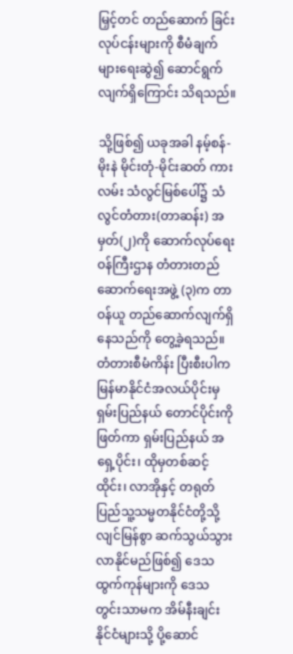မြှင့်တင် တည်ဆောက် ခြင်းလုပ်ငန်းများကို စီမံချက်များရေးဆွဲ၍ ဆောင်ရွက်လျက်ရှိကြောင်း သိရသည်။

သို့ဖြစ်၍ ယခုအခါ နမ့်စန်-မိုးနဲ မိုင်းတုံ-မိုင်းဆတ် ကားလမ်း သံလွင်မြစ်ပေါ်၌ သံလွင်တံတား(တာဆန်း) အမှတ်(၂)ကို ဆောက်လုပ်ရေးဝန်ကြီးဌာန တံတားတည်ဆောက်ရေးအဖွဲ့ (၃)က တာဝန်ယူ တည်ဆောက်လျက်ရှိ နေသည်ကို တွေ့ခဲ့ရသည်။ တံတားစီမံကိန်း ပြီးစီးပါက မြန်မာနိုင်ငံအလယ်ပိုင်းမှ ရှမ်းပြည်နယ် တောင်ပိုင်းကိုဖြတ်ကာ ရှမ်းပြည်နယ် အရှေ့ပိုင်း၊ ထိုမှတစ်ဆင့် ထိုင်း၊ လာအိုနှင့် တရုတ်ပြည်သူ့သမ္မတနိုင်ငံတို့သို့ လျင်မြန်စွာ ဆက်သွယ်သွားလာနိုင်မည်ဖြစ်၍ ဒေသထွက်ကုန်များကို ဒေသတွင်းသာမက အိမ်နီးချင်းနိုင်ငံများသို့ ပို့ဆောင်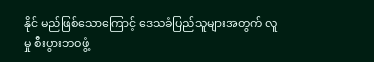နိုင် မည်ဖြစ်သောကြောင့် ဒေသခံပြည်သူများအတွက် လူမှု စီးပွားဘဝဖွံ့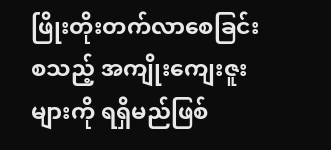ဖြိုးတိုးတက်လာစေခြင်း စသည့် အကျိုးကျေးဇူးများကို ရရှိမည်ဖြစ်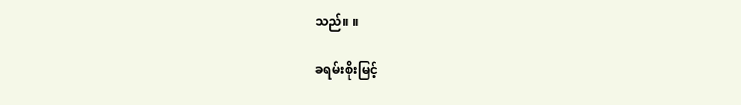သည်။ ။

ခရမ်းစိုးမြင့်